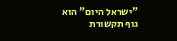"ישראל היום" הוא גוף תקשורת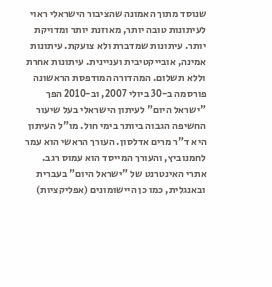שנוסד מתוך האמונה שהציבור הישראלי ראוי לעיתונות טובה יותר, מאוזנת יותר ומדויקת יותר. עיתונות שמדברת ולא צועקת. עיתונות אמינה, אובייקטיבית ועניינית. עיתונות אחרת וללא תשלום. המהדורה המודפסת הראשונה פורסמה ב-30 ביולי 2007, וב-2010 הפך "ישראל היום" לעיתון הישראלי בעל שיעור החשיפה הגבוה ביותר בימי חול. מו"ל העיתון היא ד"ר מרים אדלסון. העורך הראשי הוא עמר לחמנוביץ, והעורך המייסד הוא עמוס רגב. אתרי האינטרנט של "ישראל היום" בעברית ובאנגלית, כמו כן היישומונים (אפליקציות)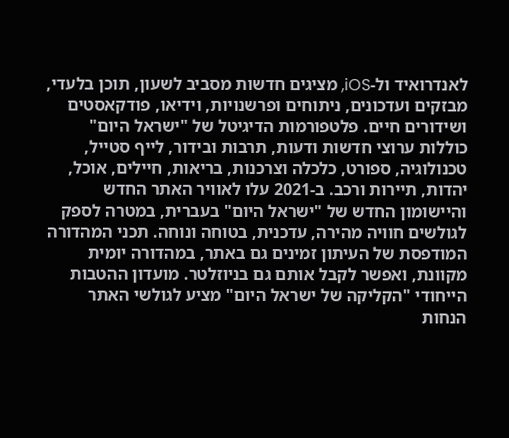לאנדרואיד ול-iOS, מציגים חדשות מסביב לשעון, תוכן בלעדי, מבזקים ועדכונים, ניתוחים ופרשנויות, וידיאו, פודקאסטים ושידורים חיים. פלטפורמות הדיגיטל של "ישראל היום" כוללות ערוצי חדשות ודעות, תרבות ובידור, לייף סטייל, טכנולוגיה, ספורט, כלכלה וצרכנות, בריאות, חיילים, אוכל, יהדות, תיירות ורכב. ב-2021 עלו לאוויר האתר החדש והיישומון החדש של "ישראל היום" בעברית, במטרה לספק לגולשים חוויה מהירה, עדכנית, בטוחה ונוחה. תכני המהדורה המודפסת של העיתון זמינים גם באתר, במהדורה יומית מקוונת, ואפשר לקבל אותם גם בניוזלטר. מועדון ההטבות הייחודי "הקליקה של ישראל היום" מציע לגולשי האתר הנחות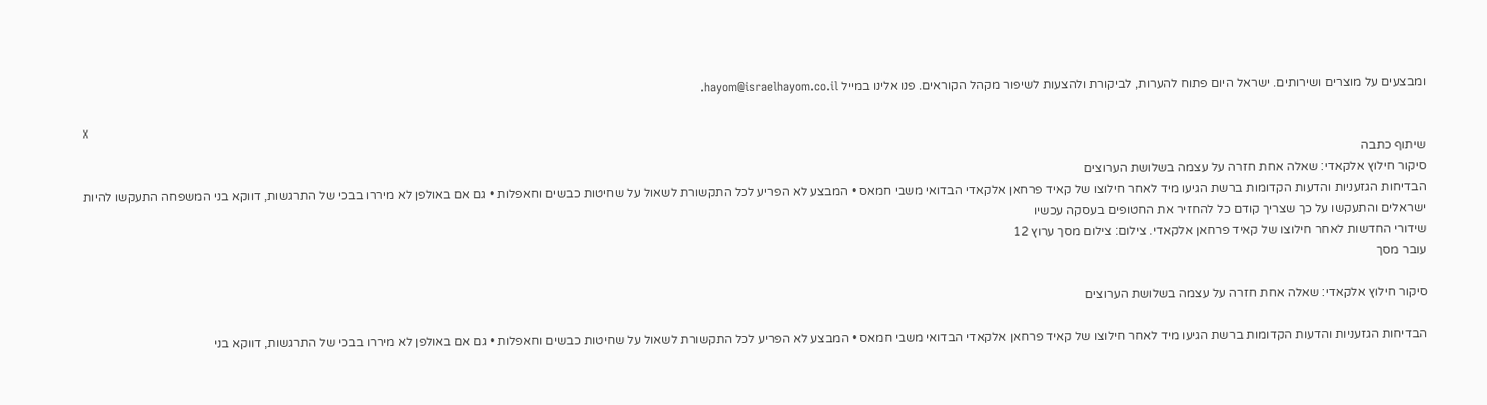ומבצעים על מוצרים ושירותים. ישראל היום פתוח להערות, לביקורת ולהצעות לשיפור מקהל הקוראים. פנו אלינו במייל hayom@israelhayom.co.il.

X
שיתוף כתבה
סיקור חילוץ אלקאדי: שאלה אחת חזרה על עצמה בשלושת הערוצים
הבדיחות הגזעניות והדעות הקדומות ברשת הגיעו מיד לאחר חילוצו של קאיד פרחאן אלקאדי הבדואי משבי חמאס • המבצע לא הפריע לכל התקשורת לשאול על שחיטות כבשים וחאפלות • גם אם באולפן לא מיררו בבכי של התרגשות, דווקא בני המשפחה התעקשו להיות ישראלים והתעקשו על כך שצריך קודם כל להחזיר את החטופים בעסקה עכשיו
שידורי החדשות לאחר חילוצו של קאיד פרחאן אלקאדי. צילום: צילום מסך ערוץ 12
עובר מסך

סיקור חילוץ אלקאדי: שאלה אחת חזרה על עצמה בשלושת הערוצים

הבדיחות הגזעניות והדעות הקדומות ברשת הגיעו מיד לאחר חילוצו של קאיד פרחאן אלקאדי הבדואי משבי חמאס • המבצע לא הפריע לכל התקשורת לשאול על שחיטות כבשים וחאפלות • גם אם באולפן לא מיררו בבכי של התרגשות, דווקא בני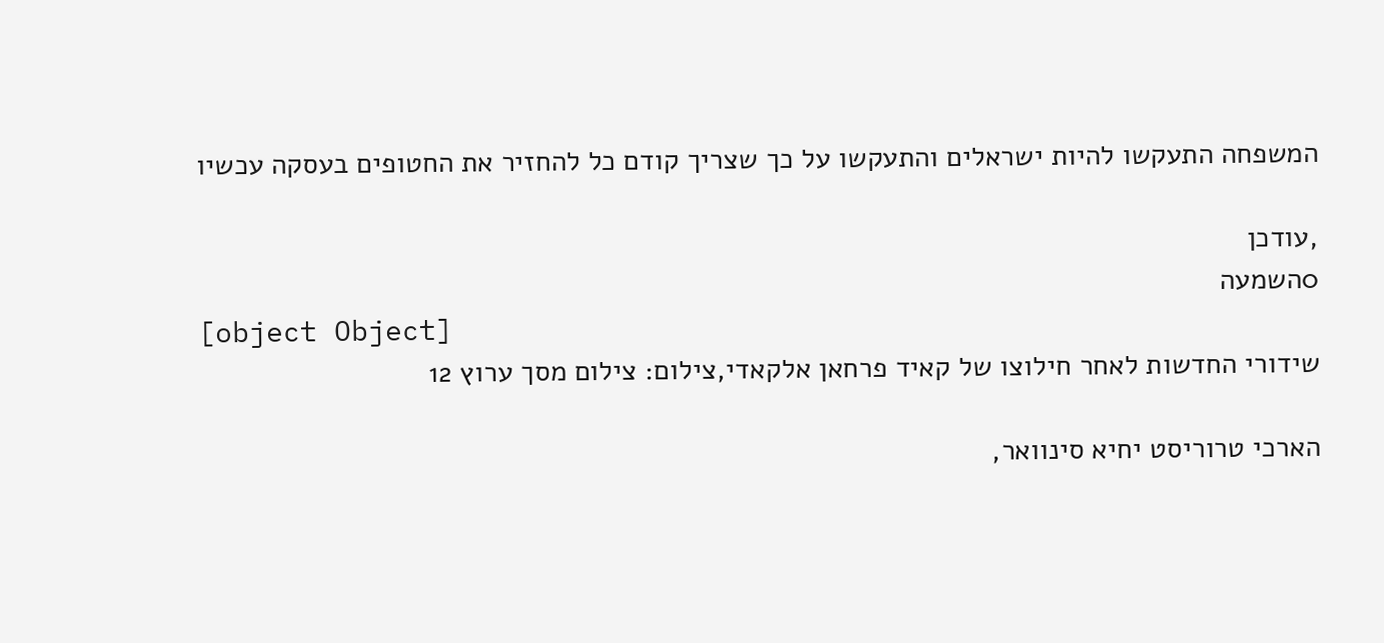המשפחה התעקשו להיות ישראלים והתעקשו על כך שצריך קודם כל להחזיר את החטופים בעסקה עכשיו

,עודכן
0השמעה
[object Object]
שידורי החדשות לאחר חילוצו של קאיד פרחאן אלקאדי,צילום: צילום מסך ערוץ 12

הארכי טרוריסט יחיא סינוואר,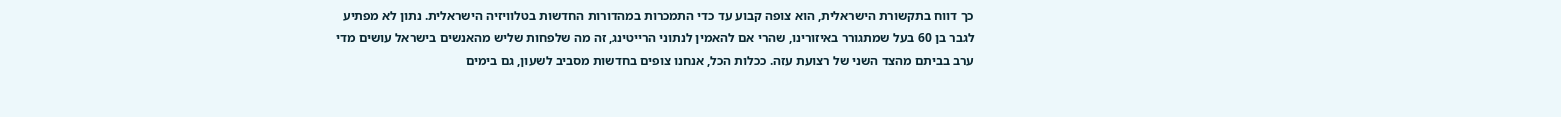כך דווח בתקשורת הישראלית, הוא צופה קבוע עד כדי התמכרות במהדורות החדשות בטלוויזיה הישראלית. נתון לא מפתיע לגבר בן 60 בעל שמתגורר באיזורינו, שהרי אם להאמין לנתוני הרייטינג, זה מה שלפחות שליש מהאנשים בישראל עושים מדי ערב בביתם מהצד השני של רצועת עזה. ככלות הכל, אנחנו צופים בחדשות מסביב לשעון, גם בימים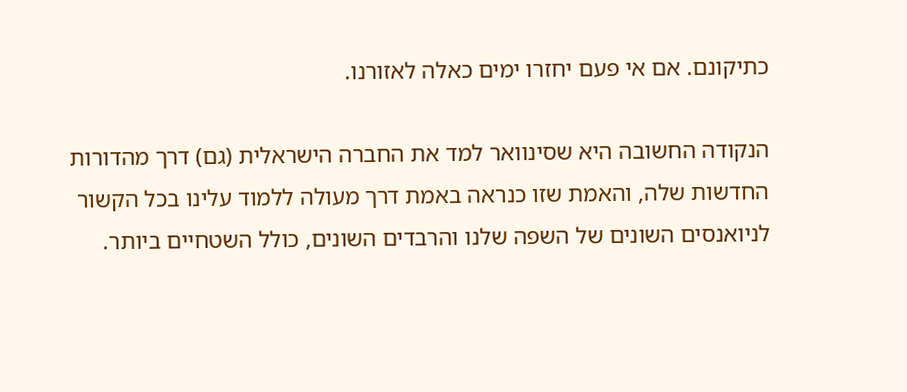כתיקונם. אם אי פעם יחזרו ימים כאלה לאזורנו.

הנקודה החשובה היא שסינוואר למד את החברה הישראלית (גם) דרך מהדורות החדשות שלה, והאמת שזו כנראה באמת דרך מעולה ללמוד עלינו בכל הקשור לניואנסים השונים של השפה שלנו והרבדים השונים, כולל השטחיים ביותר.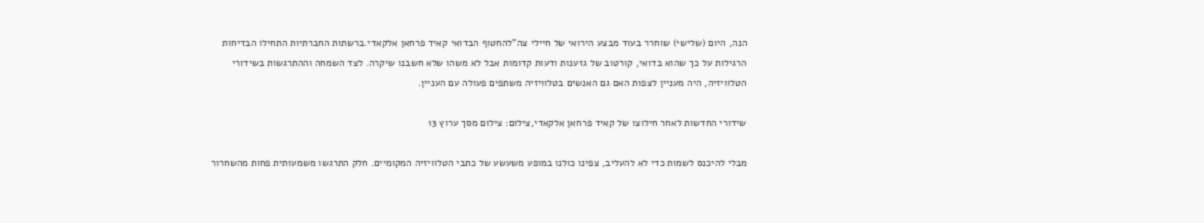הנה, היום (שלישי) שוחרר בעוד מבצע הירואי של חיילי צה"להחטוף הבדואי קאיד פרחאן אלקאדי.ברשתות החברתיות התחילו הבדיחות הרגילות על כך שהוא בדואי, קורטוב של גזענות ודעות קדומות אבל לא משהו שלא חשבנו שיקרה. לצד השמחה וההתרגשות בשידורי הטלוויזיה, היה מעניין לצפות האם גם האנשים בטלוויזיה משתפים פעולה עם העניין.

שידורי החדשות לאחר חילוצו של קאיד פרחאן אלקאדי,צילום: צילום מסך ערוץ 13

מבלי להיכנס לשמות כדי לא להעליב, צפינו כולנו במופע משעשע של כתבי הטלוויזיה המקומיים. חלק התרגשו משמעותית פחות מהשחרור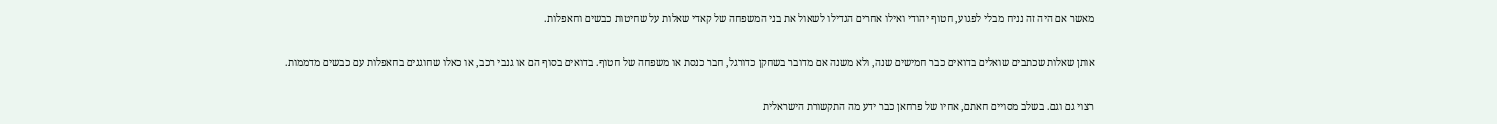מאשר אם היה זה נניח מבלי לפגוע, חטוף יהודי ואילו אחרים הגדילו לשאול את בני המשפחה של קאדי שאלות על שחיטות כבשים וחאפלות.

אותן שאלות שכתבים שואלים בדואים כבר חמישים שנה, ולא משנה אם מדובר בשחקן כדורגל, חבר כנסת או משפחה של חטוף. בדואים בסוף הם או גנבי רכב, או כאלו שחוגגים בחאפלות עם כבשים מדממות.

רצוי גם וגם. בשלב מסויים חאתם, אחיו של פרחאן כבר ידע מה התקשורת הישראלית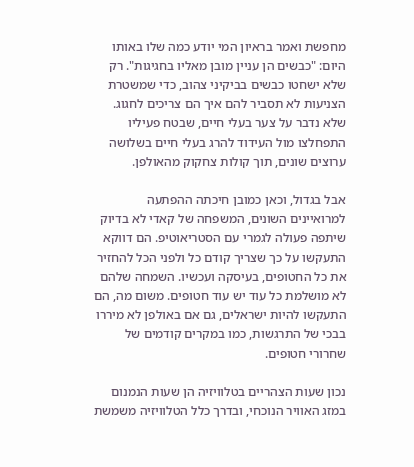מחפשת ואמר בראיון המי יודע כמה שלו באותו היום: "כבשים הן עניין מובן מאליו בחגיגות". רק שלא ישחטו כבשים בביקיני צהוב, כדי שמשטרת הצניעות לא תסביר להם איך הם צריכים לחגוג. שלא נדבר על צער בעלי חיים, שבטח פעיליו התפחלצו מול העידוד להרג בעלי חיים בשלושה ערוצים שונים, תוך קולות צחקוק מהאולפן.

אבל בגדול, וכאן כמובן חיכתה ההפתעה למרואיינים השונים, המשפחה של קאדי לא בדיוק שיתפה פעולה לגמרי עם הסטריאוטיפ. הם דווקא התעקשו על כך שצריך קודם כל ולפני הכל להחזיר את כל החטופים, בעיסקה ועכשיו. השמחה שלהם לא מושלמת כל עוד יש עוד חטופים. משום מה, הם התעקשו להיות ישראלים, גם אם באולפן לא מיררו בבכי של התרגשות, כמו במקרים קודמים של שחרורי חטופים.

נכון שעות הצהריים בטלוויזיה הן שעות הנמנום במזג האוויר הנוכחי, ובדרך כלל הטלוויזיה משמשת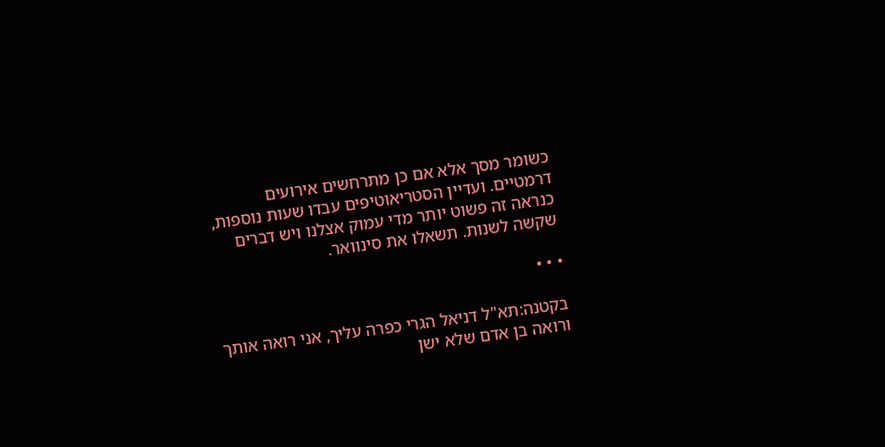כשומר מסך אלא אם כן מתרחשים אירועים דרמטיים. ועדיין הסטריאוטיפים עבדו שעות נוספות, כנראה זה פשוט יותר מדי עמוק אצלנו ויש דברים שקשה לשנות. תשאלו את סינוואר.

• • •

בקטנה:תא"ל דניאל הגרי כפרה עליך, אני רואה אותך ורואה בן אדם שלא ישן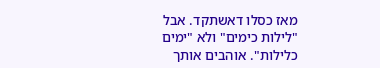מאז כסלו דאשתקד. אבל "לילות כימים" ולא "ימים כלילות". אוהבים אותך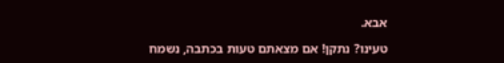אבא.

טעינו? נתקן! אם מצאתם טעות בכתבה, נשמח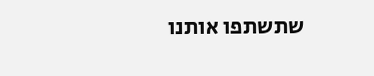שתשתפו אותנו